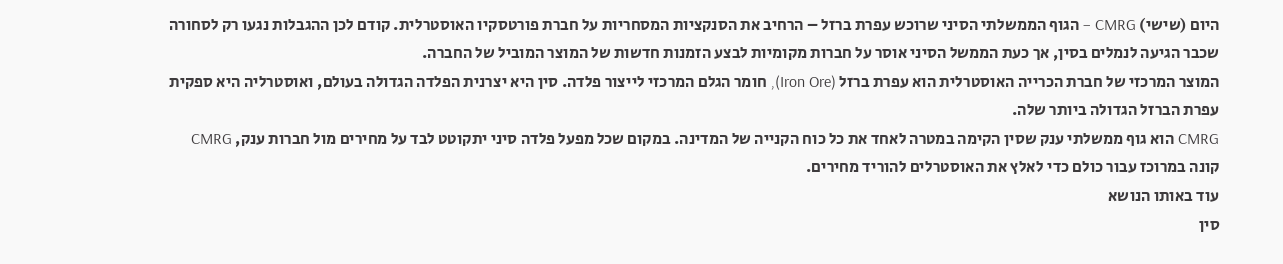היום (שישי) CMRG – הגוף הממשלתי הסיני שרוכש עפרת ברזל – הרחיב את הסנקציות המסחריות על חברת פורטסקיו האוסטרלית. קודם לכן ההגבלות נגעו רק לסחורה שכבר הגיעה לנמלים בסין, אך כעת הממשל הסיני אוסר על חברות מקומיות לבצע הזמנות חדשות של המוצר המוביל של החברה.
המוצר המרכזי של חברת הכרייה האוסטרלית הוא עפרת ברזל (Iron Ore), חומר הגלם המרכזי לייצור פלדה. סין היא יצרנית הפלדה הגדולה בעולם, ואוסטרליה היא ספקית עפרת הברזל הגדולה ביותר שלה.
CMRG הוא גוף ממשלתי ענק שסין הקימה במטרה לאחד את כל כוח הקנייה של המדינה. במקום שכל מפעל פלדה סיני יתקוטט לבד על מחירים מול חברות ענק, CMRG קונה במרוכז עבור כולם כדי לאלץ את האוסטרלים להוריד מחירים.
עוד באותו הנושא
סין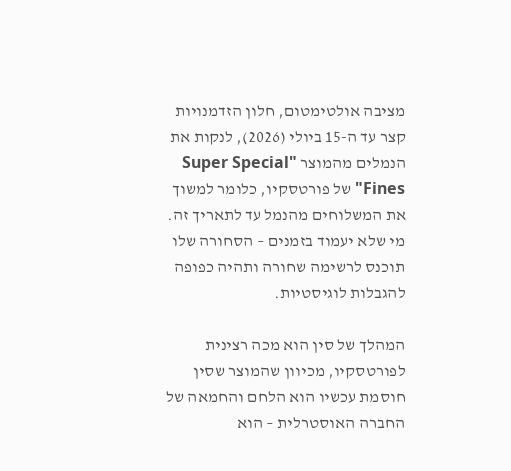מציבה אולטימטום, חלון הזדמנויות קצר עד ה-15 ביולי (2026), לנקות את הנמלים מהמוצר "Super Special Fines" של פורטסקיו, כלומר למשוך את המשלוחים מהנמל עד לתאריך זה. מי שלא יעמוד בזמנים – הסחורה שלו תוכנס לרשימה שחורה ותהיה כפופה להגבלות לוגיסטיות.

המהלך של סין הוא מכה רצינית לפורטסקיו, מכיוון שהמוצר שסין חוסמת עכשיו הוא הלחם והחמאה של החברה האוסטרלית – הוא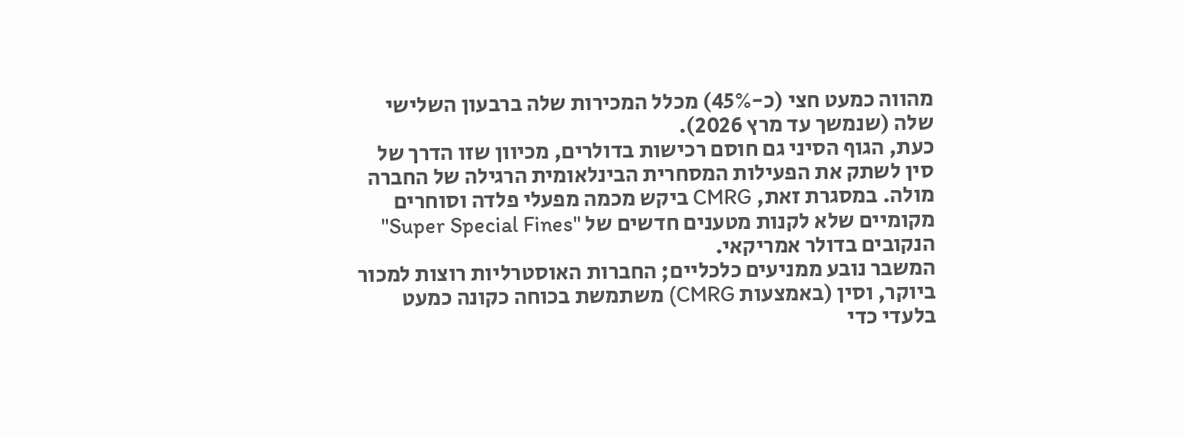מהווה כמעט חצי (כ-45%) מכלל המכירות שלה ברבעון השלישי שלה (שנמשך עד מרץ 2026).
כעת, הגוף הסיני גם חוסם רכישות בדולרים, מכיוון שזו הדרך של סין לשתק את הפעילות המסחרית הבינלאומית הרגילה של החברה מולה. במסגרת זאת, CMRG ביקש מכמה מפעלי פלדה וסוחרים מקומיים שלא לקנות מטענים חדשים של "Super Special Fines" הנקובים בדולר אמריקאי.
המשבר נובע ממניעים כלכליים; החברות האוסטרליות רוצות למכור ביוקר, וסין (באמצעות CMRG) משתמשת בכוחה כקונה כמעט בלעדי כדי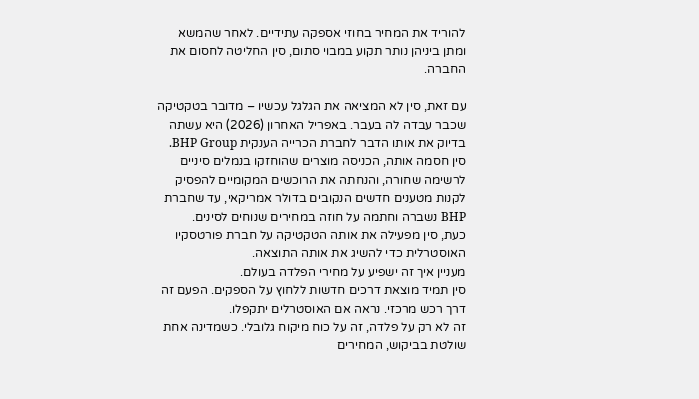להוריד את המחיר בחוזי אספקה עתידיים. לאחר שהמשא ומתן ביניהן נותר תקוע במבוי סתום, סין החליטה לחסום את החברה.

עם זאת, סין לא המציאה את הגלגל עכשיו – מדובר בטקטיקה שכבר עבדה לה בעבר. באפריל האחרון (2026) היא עשתה בדיוק את אותו הדבר לחברת הכרייה הענקית BHP Group. סין חסמה אותה, הכניסה מוצרים שהוחזקו בנמלים סיניים לרשימה שחורה, והנחתה את הרוכשים המקומיים להפסיק לקנות מטענים חדשים הנקובים בדולר אמריקאי, עד שחברת BHP נשברה וחתמה על חוזה במחירים שנוחים לסינים.
כעת, סין מפעילה את אותה הטקטיקה על חברת פורטסקיו האוסטרלית כדי להשיג את אותה התוצאה.
מעניין איך זה ישפיע על מחירי הפלדה בעולם.
סין תמיד מוצאת דרכים חדשות ללחוץ על הספקים. הפעם זה דרך רכש מרכזי. נראה אם האוסטרלים יתקפלו.
זה לא רק על פלדה, זה על כוח מיקוח גלובלי. כשמדינה אחת שולטת בביקוש, המחירים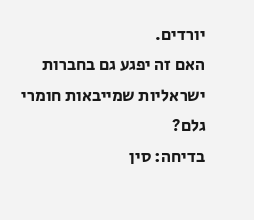יורדים.
האם זה יפגע גם בחברות ישראליות שמייבאות חומרי גלם?
בדיחה: סין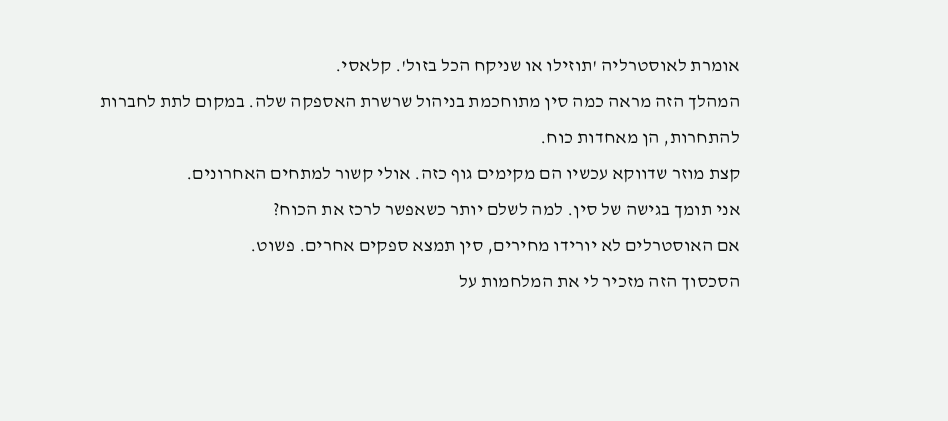אומרת לאוסטרליה 'תוזילו או שניקח הכל בזול'. קלאסי.
המהלך הזה מראה כמה סין מתוחכמת בניהול שרשרת האספקה שלה. במקום לתת לחברות להתחרות, הן מאחדות כוח.
קצת מוזר שדווקא עכשיו הם מקימים גוף כזה. אולי קשור למתחים האחרונים.
אני תומך בגישה של סין. למה לשלם יותר כשאפשר לרכז את הכוח?
אם האוסטרלים לא יורידו מחירים, סין תמצא ספקים אחרים. פשוט.
הסכסוך הזה מזכיר לי את המלחמות על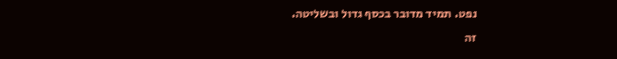נפט. תמיד מדובר בכסף גדול ובשליטה.
זה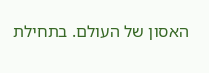האסון של העולם. בתחילת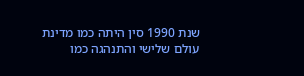שנת 1990 סין היתה כמו מדינת עולם שלישי והתנהגה כמו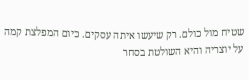שטיח מול כולם. רק שיעשו איתה עסקים. כיום המפלצת קמה על יוצריה והיא השולטת בסחר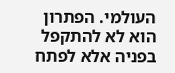העולמי. הפתרון הוא לא להתקפל בפניה אלא לפתח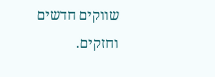שווקים חדשים וחזקים.